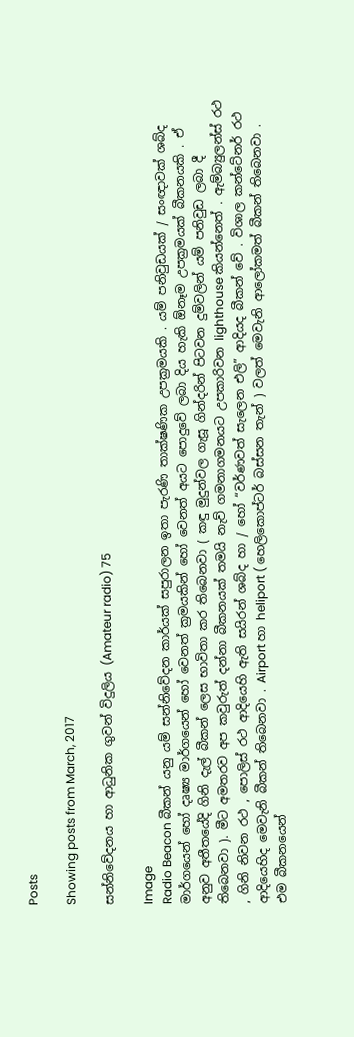Posts

Showing posts from March, 2017

සන්නිවේදනය හා ආධුනික ගුවන් විදුලිය (Amateur radio) 75

Image
Radio Beacon බීකන් යනු යම් සන්නිවේදන කාර්යක් සපුරාලන ඉතා පැරණි තාක්ෂණික උපක්‍රමයකි . යම් පනිවුඩයක් / සංඥාවක් ශබ්ද මාර්ගයෙන් හෝ දෘෂ්‍ය මාර්ගයෙන් හෝ වෙනත් ක්‍රමයකින් හෝ වෙනත් අයට පොදුවේ ලබා දිය හැකි ඕනෑම උපක්‍රමයක් බීකනයකි . ඒ අනුව අතීතයේදි ගිනි දැල් බීකන් ලෙස භාවිතා කර තිබෙනවා ( කඳු මුදුන්වල ගැසූ ගින්දරින් පිටවන දුම්වලින් යම් පනිවුඩ ලබා දී තිබෙනවා ). මීට අමතරව අප කවුරුත් දන්නා බීකනයක් තමයි නැව් ගමනාගමනයට උපකාරිවන lighthouse කියන්නෙත් . ඇම්බ්‍යුලන්ස් රථ , ගිනි නිවන රථ , පොලිස් රථ ආදියෙහි ඇති සයිරන් ශබ්ද හා / හෝ “වර්ණවත් සැලෙන එලි” ආදියද බීකන් වේ . විශාල කන්ටේනර් රථ ආදියෙහිද මෙවැනි බීකන් තිබෙනවා . Airport හා heliport ( හෙලිකොප්ටර් බස්සන තැන් ) වලත් මෙවැනි ආලෝකමත් බීකන් තිබෙනවා . එම බීකනයෙන්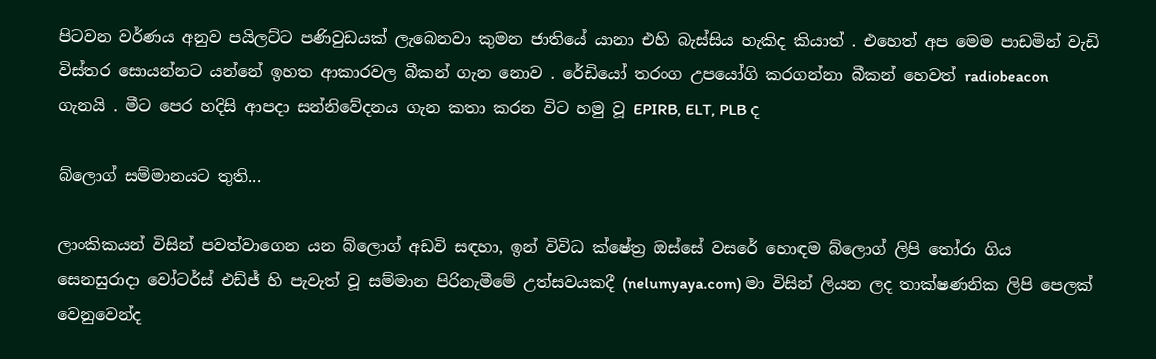පිටවන වර්ණය අනුව පයිලට්ට පණිවුඩයක් ලැබෙනවා කුමන ජාතියේ යානා එහි බැස්සිය හැකිද කියාත් . එහෙත් අප මෙම පාඩමින් වැඩි විස්තර සොයන්නට යන්නේ ඉහත ආකාරවල බීකන් ගැන නොව . රේඩියෝ තරංග උපයෝගි කරගන්නා බීකන් හෙවත් radiobeacon ගැනයි . මීට පෙර හදිසි ආපදා සන්නිවේදනය ගැන කතා කරන විට හමු වූ EPIRB, ELT, PLB ද

බ්ලොග් සම්මානයට තුති...

ලාංකිකයන් විසින් පවත්වාගෙන යන බ්ලොග් අඩවි සඳහා, ඉන් විවිධ ක්ෂේත්‍ර ඔස්සේ වසරේ හොඳම බ්ලොග් ලිපි තෝරා ගිය සෙනසුරාදා වෝටර්ස් එඩ්ජ් හි පැවැත් වූ සම්මාන පිරිනැමීමේ උත්සවයකදී (nelumyaya.com) මා විසින් ලියන ලද තාක්ෂණනික ලිපි පෙලක් වෙනුවෙන්ද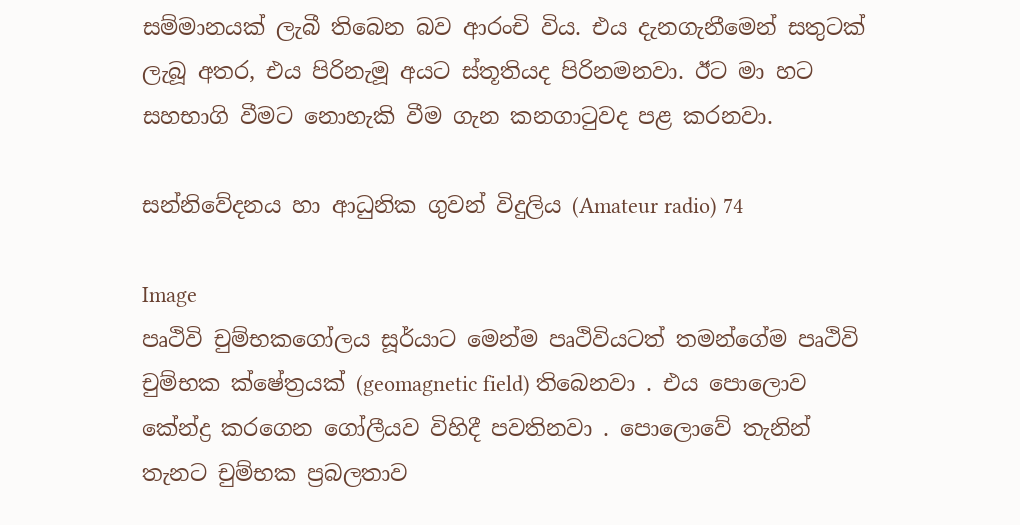සම්මානයක් ලැබී තිබෙන බව ආරංචි විය. එය දැනගැනීමෙන් සතුටක් ලැබූ අතර, එය පිරිනැමූ අයට ස්තූතියද පිරිනමනවා. ඊට මා හට සහභාගි වීමට නොහැකි වීම ගැන කනගාටුවද පළ කරනවා.

සන්නිවේදනය හා ආධුනික ගුවන් විදුලිය (Amateur radio) 74

Image
පෘථිවි චුම්භකගෝලය සූර්යාට මෙන්ම පෘථිවියටත් තමන්ගේම පෘථිවි චුම්භක ක්ෂේත්‍රයක් (geomagnetic field) තිබෙනවා . එය පොලොව කේන්ද්‍ර කරගෙන ගෝලීයව විහිදී පවතිනවා . පොලොවේ තැනින් තැනට චුම්භක ප්‍රබලතාව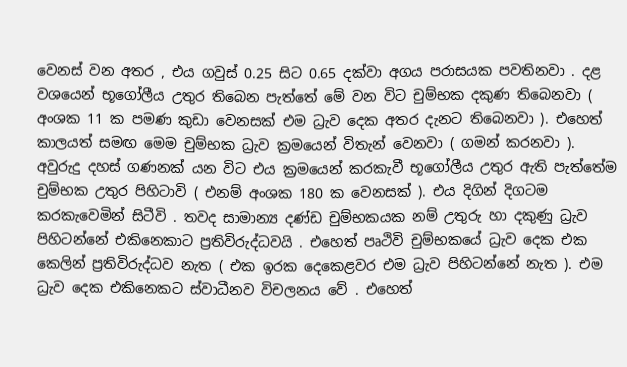වෙනස් වන අතර , එය ගවුස් 0.25 සිට 0.65 දක්වා අගය පරාසයක පවතිනවා . දළ වශයෙන් භූගෝලීය උතුර තිබෙන පැත්තේ මේ වන විට චුම්භක දකුණ තිබෙනවා ( අංශක 11 ක පමණ කුඩා වෙනසක් එම ධ්‍රැව දෙක අතර දැනට තිබෙනවා ). එහෙත් කාලයත් සමඟ මෙම චුම්භක ධ්‍රැව ක්‍රමයෙන් විතැන් වෙනවා ( ගමන් කරනවා ). අවුරුදු දහස් ගණනක් යන විට එය ක්‍රමයෙන් කරකැවී භූගෝලීය උතුර ඇති පැත්තේම චුම්භක උතුර පිහිටාවි ( එනම් අංශක 180 ක වෙනසක් ). එය දිගින් දිගටම කරකැවෙමින් සිටීවි . තවද සාමාන්‍ය දණ්ඩ චුම්භකයක නම් උතුරු හා දකුණු ධ්‍රැව පිහිටන්නේ එකිනෙකාට ප්‍රතිවිරුද්ධවයි . එහෙත් පෘථිවි චුම්භකයේ ධ්‍රැව දෙක එක කෙලින් ප්‍රතිවිරුද්ධව නැත ( එක ඉරක දෙකෙළවර එම ධ්‍රැව පිහිටන්නේ නැත ). එම ධ්‍රැව දෙක එකිනෙකට ස්වාධීනව විචලනය වේ . එහෙත්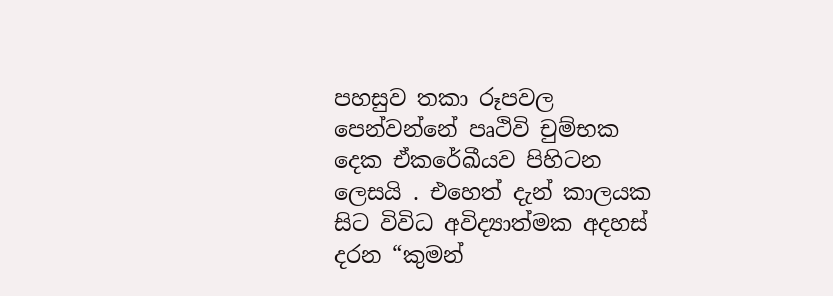පහසුව තකා රූපවල පෙන්වන්නේ පෘථිවි චුම්භක දෙක ඒකරේඛීයව පිහිටන ලෙසයි . එහෙත් දැන් කාලයක සිට විවිධ අවිද්‍යාත්මක අදහස් දරන “කුමන්